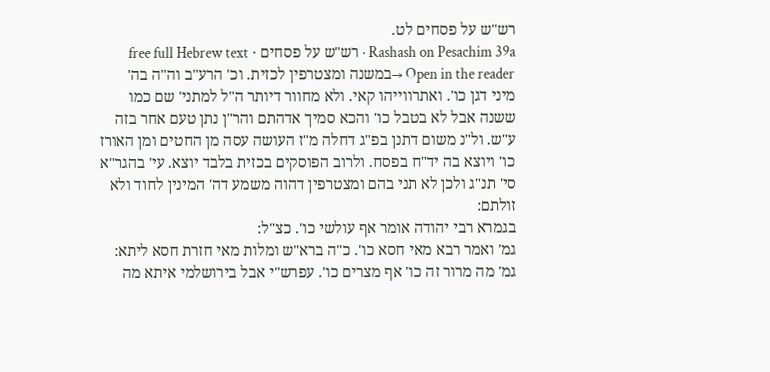רש"ש על פסחים לט.
Rashash on Pesachim 39a · רש"ש על פסחים · free full Hebrew text
Open in the reader →במשנה ומצטרפין לכזית. וכ' הרע"ב וה"ה בה' מיני דגן כו'. ואתרווייהו קאי. ולא מחוור דיותר ה"ל למתני' שם כמו ששנה אבל לא בטבל כו' והכא סמיך אדהתם והר"ן נתן טעם אחר בזה ע"ש. ול"נ משום דתנן בפ"ג דחלה מ"ז העושה עסה מן החטים ומן האורז כו' ויוצא בה יד"ח בפסח. ולרוב הפוסקים בכזית בלבד יוצא. עי' בהגר"א סי' תנ"ג ולכן לא תני בהם ומצטרפין דהוה משמע דה' המינין לחוד ולא זולתם:
בגמרא רבי יהודה אומר אף עולשי כו'. כצ"ל:
גמ' ואמר רבא מאי חסא כו'. כ"ה ברא"ש ומלות מאי חזרת חסא ליתא:
גמ' מה מרור זה כו' אף מצרים כו'. עפרש"י אבל בירושלמי איתא מה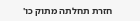חזרת תחלתה מתוק כו'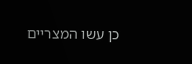כן עשו המצריים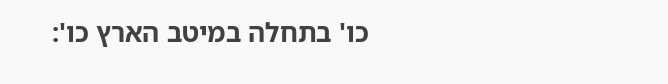כו' בתחלה במיטב הארץ כו':